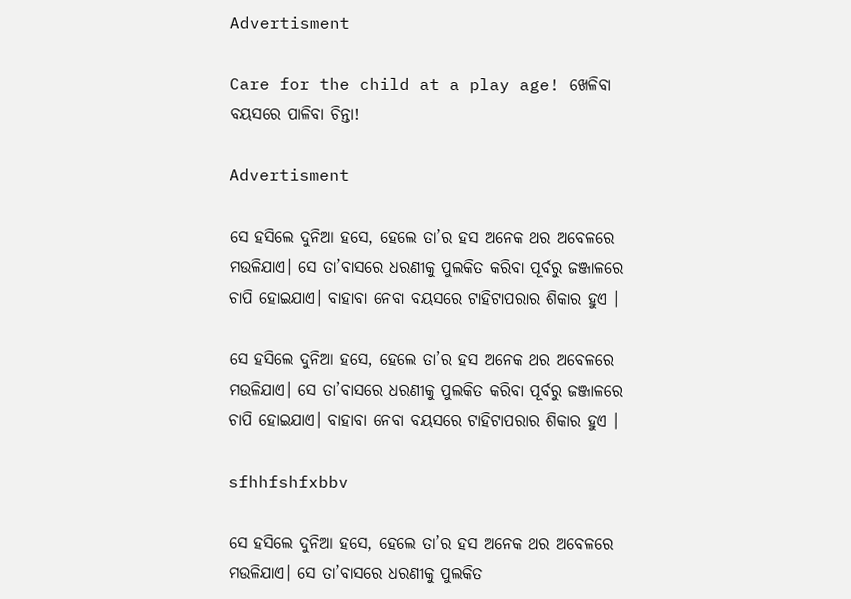Advertisment

Care for the child at a play age! ଖେଳିବା ବୟସରେ ପାଳିବା ଚିନ୍ତା!

Advertisment

ସେ ହସିଲେ ଦୁନିଆ ହସେ, ହେଲେ ତା’ର ହସ ଅନେକ ଥର ଅବେଳରେ ମଉଳିଯାଏ। ସେ ତା’ବା‌ସରେ ଧରଣୀକୁ ପୁଲକିତ କରିବା ପୂର୍ବରୁ ଜଞ୍ଜାଳରେ ଚାପି ହୋଇଯାଏ। ବାହାବା ନେବା ବୟସରେ ଟାହିଟାପରାର ଶିକାର ହୁଏ ।

ସେ ହସିଲେ ଦୁନିଆ ହସେ, ହେଲେ ତା’ର ହସ ଅନେକ ଥର ଅବେଳରେ ମଉଳିଯାଏ। ସେ ତା’ବା‌ସରେ ଧରଣୀକୁ ପୁଲକିତ କରିବା ପୂର୍ବରୁ ଜଞ୍ଜାଳରେ ଚାପି ହୋଇଯାଏ। ବାହାବା ନେବା ବୟସରେ ଟାହିଟାପରାର ଶିକାର ହୁଏ ।

sfhhfshfxbbv

ସେ ହସିଲେ ଦୁନିଆ ହସେ, ହେଲେ ତା’ର ହସ ଅନେକ ଥର ଅବେଳରେ ମଉଳିଯାଏ। ସେ ତା’ବା‌ସରେ ଧରଣୀକୁ ପୁଲକିତ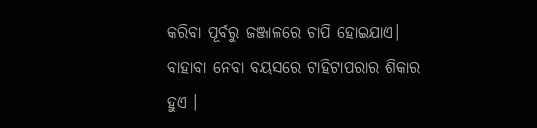କରିବା ପୂର୍ବରୁ ଜଞ୍ଜାଳରେ ଚାପି ହୋଇଯାଏ। ବାହାବା ନେବା ବୟସରେ ଟାହିଟାପରାର ଶିକାର ହୁଏ ।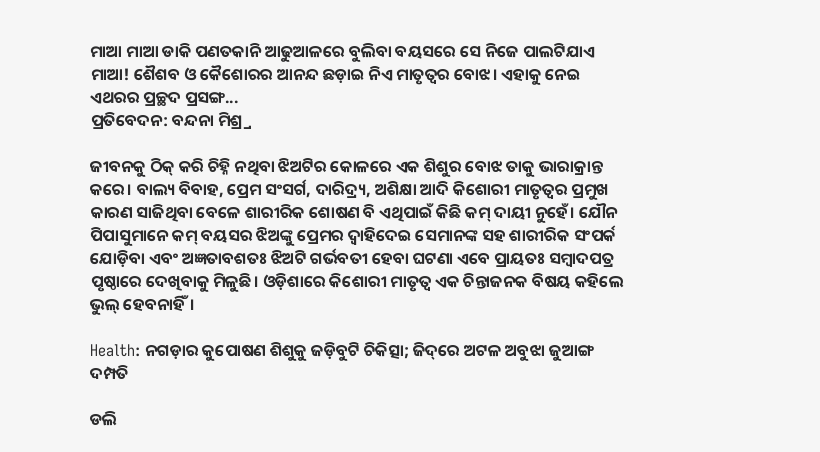ମାଆ ମାଆ ଡାକି ପଣତକାନି ଆଢୁଆଳରେ ବୁଲିବା ବୟସରେ ସେ ନିଜେ ପାଲଟିଯାଏ ମାଆ! ଶୈଶବ ଓ କୈଶୋରର ଆନନ୍ଦ ଛଡ଼ାଇ ନିଏ ମାତୃତ୍ବର ବୋଝ। ଏହାକୁ ନେଇ ଏଥରର ପ୍ରଚ୍ଛଦ ପ୍ରସଙ୍ଗ...
ପ୍ରତିବେଦନ: ବନ୍ଦନା ମିଶ୍ର୍ର

ଜୀବନକୁ ଠିକ୍‌ କରି ଚିହ୍ନି ନଥିବା ଝିଅଟିର କୋଳରେ ଏକ ଶିଶୁର ବୋଝ ତାକୁ ଭାରାକ୍ରାନ୍ତ କରେ। ବାଲ୍ୟ ବିବାହ, ପ୍ରେମ ସଂସର୍ଗ, ଦାରିଦ୍ର୍ୟ, ଅଶିକ୍ଷା ଆଦି କିଶୋରୀ ମାତୃତ୍ବର ପ୍ରମୁଖ କାରଣ ସାଜିଥିବା ବେଳେ ଶାରୀରିକ ଶୋଷଣ ବି ଏଥିପାଇଁ କିଛି କମ୍‌ ଦାୟୀ ନୁହେଁ। ଯୌନ ପିପାସୁମାନେ କମ୍‌ ବୟସର ଝିଅଙ୍କୁ ପ୍ରେମର ଦ୍ବାହିଦେଇ ସେମାନଙ୍କ ସହ ଶାରୀରିକ ସଂପର୍କ ଯୋଡ଼ିବା ଏବଂ ଅଜ୍ଞତାବଶତଃ ଝିଅଟି ଗର୍ଭବତୀ ହେବା ଘଟଣା ଏବେ ପ୍ରାୟତଃ ସମ୍ବାଦପତ୍ର ପୃଷ୍ଠାରେ ଦେଖିବାକୁ ମିଳୁଛି। ଓଡ଼ିଶାରେ କିଶୋରୀ ମାତୃତ୍ବ ଏକ ଚିନ୍ତାଜନକ ବିଷୟ କହିଲେ ଭୁଲ୍‌ ହେବନାହିଁ।

Health: ନଗଡ଼ାର କୁପୋଷଣ ଶିଶୁକୁ ଜଡ଼ିବୁଟି ଚିକିତ୍ସା; ଜିଦ୍‌ରେ ଅଟଳ ଅବୁଝା ଜୁଆଙ୍ଗ ଦମ୍ପତି

ଡଲି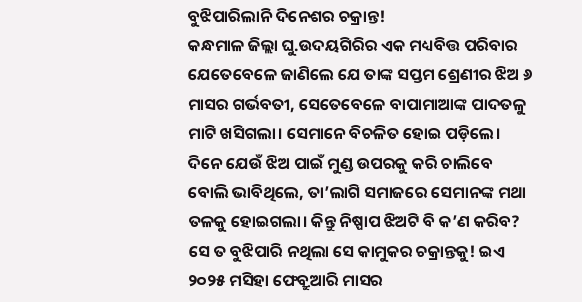ବୁଝିପାରିଲାନି ଦିନେଶର ଚକ୍ରାନ୍ତ!
କନ୍ଧମାଳ ଜିଲ୍ଲା ଘୁ.ଉଦୟଗିରିର ଏକ ମଧ୍ୟବିତ୍ତ ପରିବାର ଯେତେବେଳେ ଜାଣିଲେ ଯେ ତାଙ୍କ ସପ୍ତମ ଶ୍ରେଣୀର ଝିଅ ୬ ମାସର ଗର୍ଭବତୀ, ସେତେବେଳେ ବାପାମାଆଙ୍କ ପାଦତଳୁ ମାଟି ଖସିଗଲା। ସେମାନେ ବିଚଳିତ ହୋଇ ପଡ଼ିଲେ। ଦିନେ ଯେଉଁ ଝିଅ ପାଇଁ ମୁଣ୍ଡ ଉପରକୁ କରି ଚାଲିବେ ବୋଲି ଭାବିଥିଲେ, ତା’ଲାଗି ସମାଜରେ ସେମାନଙ୍କ ମଥା ତଳକୁ ହୋଇଗଲା। କିନ୍ତୁ ନିଷ୍ପାପ ଝିଅଟି ବି କ’ଣ କରିବ? ସେ ତ ବୁଝିପାରି ନଥିଲା ସେ ‌କାମୁକର ଚକ୍ରାନ୍ତକୁ! ଇଏ ୨୦୨୫ ମସିହା ଫେବ୍ରୁଆରି ମାସର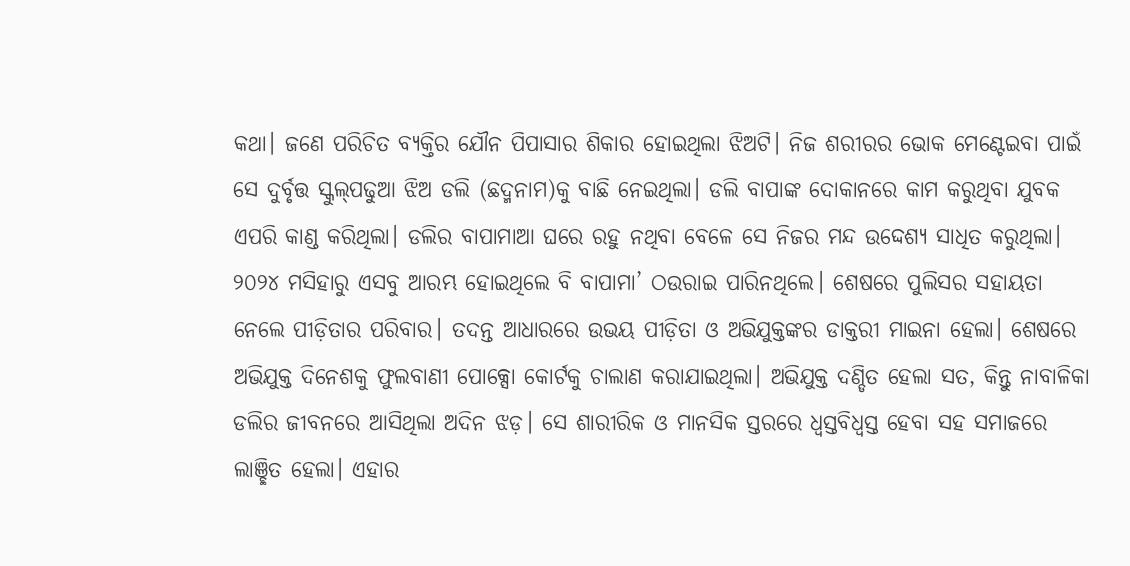କଥା। ଜଣେ ପରିଚିତ ବ୍ୟକ୍ତିର ଯୌନ ପିପାସାର ଶିକାର ହୋଇଥିଲା ଝିଅଟି। ନିଜ ଶରୀରର ଭୋକ ମେଣ୍ଟେଇବା ପାଇଁ ସେ ଦୁର୍ବୃତ୍ତ ସ୍କୁଲ୍‌ପଢୁଆ ଝିଅ ଡଲି (ଛଦ୍ମନାମ)କୁ ବାଛି ନେଇଥିଲା। ଡଲି ବାପାଙ୍କ ଦୋକାନରେ କାମ କରୁଥିବା ଯୁବକ ଏପରି କାଣ୍ଡ କରିଥିଲା। ଡଲିର ବାପାମାଆ ଘରେ ରହୁ ନଥିବା ବେଳେ ସେ ନିଜର ମନ୍ଦ ଉଦ୍ଦେଶ୍ୟ ସାଧିତ କରୁଥିଲା। ୨୦୨୪ ମସିହାରୁ ଏସବୁ ଆରମ୍ଭ ହୋଇଥିଲେ ବି ବାପାମା’ ଠଉରାଇ ପାରିନଥିଲେ। ଶେଷରେ ପୁଲିସର ସହାୟତା‌ ନେଲେ ପୀଡ଼ିତାର ପରିବାର। ତଦନ୍ତ ଆଧାରରେ ଉଭୟ ପୀଡ଼ିତା ଓ ଅଭିଯୁକ୍ତଙ୍କର ଡାକ୍ତରୀ ମାଇନା ହେଲା। ଶେଷରେ ଅଭିଯୁକ୍ତ ଦିନେଶକୁ ଫୁଲବାଣୀ ପୋକ୍ସୋ କୋର୍ଟକୁ ଚାଲାଣ କରାଯାଇଥିଲା। ଅଭିଯୁକ୍ତ ଦଣ୍ଡିତ ହେଲା ସତ, କିନ୍ତୁ ନାବାଳିକା ଡଲିର ଜୀବନରେ ଆସିଥିଲା ଅଦିନ ଝଡ଼। ସେ ଶାରୀରିକ ଓ ମାନସିକ ସ୍ତରରେ ଧ୍ବସ୍ତବିଧ୍ବସ୍ତ ହେବା ସହ ସମାଜରେ ଲାଞ୍ଛିତ ହେଲା। ଏହାର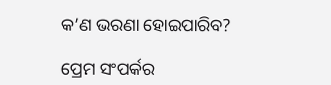କ’ଣ ଭରଣା ହୋଇପାରିବ?

ପ୍ରେମ ସଂପର୍କର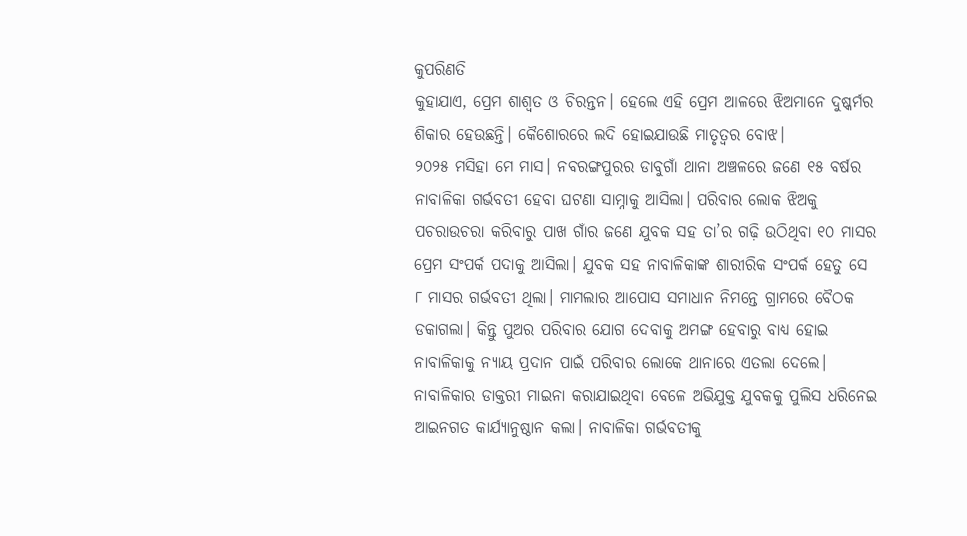କୁପରିଣତି
କୁହାଯାଏ, ପ୍ରେମ ଶାଶ୍ବତ ଓ ଚିରନ୍ତନ। ହେଲେ ଏହି ପ୍ରେମ ଆଳରେ ଝିଅମାନେ ଦୁଷ୍କର୍ମର ଶିକାର ହେଉଛନ୍ତି। କୈଶୋରରେ ଲଦି ହୋଇଯାଉଛି ମାତୃତ୍ବର ବୋଝ।
୨୦୨୫ ମସିହା ମେ ମାସ। ନବରଙ୍ଗପୁରର ଡାବୁଗାଁ ଥାନା ଅଞ୍ଚଳରେ ଜଣେ ୧୫ ବର୍ଷର ନାବାଳିକା ଗର୍ଭବତୀ ହେବା ଘଟଣା ସାମ୍ନାକୁ ଆସିଲା। ପରିବାର ଲୋକ ଝିଅକୁ ପଚରାଉଚରା କରିବାରୁ ପାଖ ଗାଁର ଜଣେ ଯୁବକ ସହ ତା’ର ଗଢ଼ି ଉଠିଥିବା ୧୦ ମାସର ପ୍ରେମ ସଂପର୍କ ପଦାକୁ ଆସିଲା। ଯୁବକ ସହ ନାବାଳିକାଙ୍କ ଶାରୀରିକ ସଂପର୍କ ହେତୁ ସେ  ୮ ମାସର ଗର୍ଭବତୀ ଥିଲା। ମାମଲାର ଆପୋସ ସମାଧାନ ନିମନ୍ତେ ଗ୍ରାମରେ ବୈଠକ ଡକାଗଲା। କିନ୍ତୁ ପୁଅର ପରିବାର ଯୋଗ ଦେବାକୁ ଅମଙ୍ଗ ହେବାରୁ ବାଧ୍ୟ ହୋଇ ନାବାଳିକାକୁ ନ୍ୟାୟ ପ୍ରଦାନ ପାଇଁ ପରିବାର ଲୋକେ ଥାନାରେ ଏତଲା ଦେଲେ। ନାବାଳିକାର ଡାକ୍ତରୀ ମାଇନା କରାଯାଇଥିବା ବେଳେ ଅଭିଯୁକ୍ତ ଯୁବକକୁ ପୁଲିସ ଧରିନେଇ ଆଇନଗତ କାର୍ଯ୍ୟାନୁଷ୍ଠାନ କଲା। ନାବାଳିକା ଗର୍ଭବତୀକୁ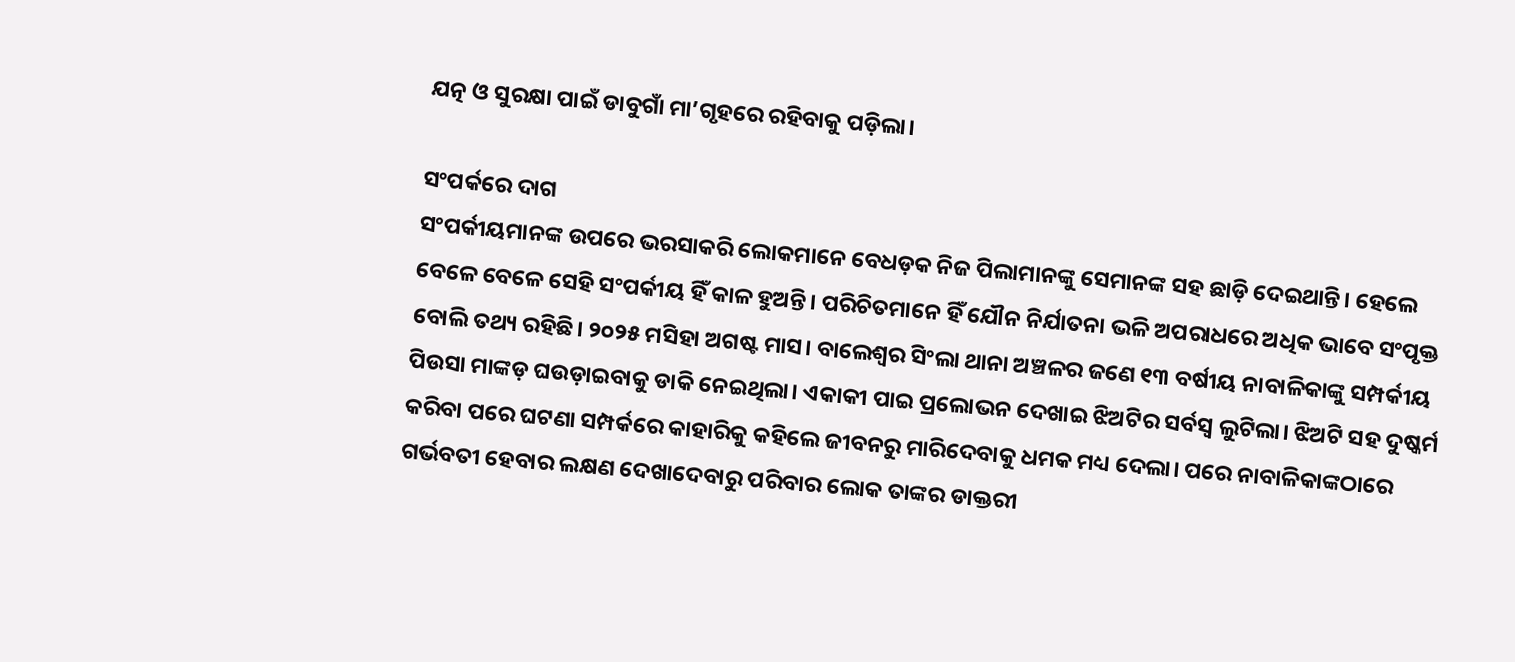ଯତ୍ନ ଓ ସୁରକ୍ଷା ପାଇଁ ଡାବୁଗାଁ ମା’ଗୃହରେ ରହିବାକୁ ପଡ଼ିଲା।

ସଂପର୍କରେ ଦାଗ
ସଂପର୍କୀୟମାନଙ୍କ ଉପରେ ଭରସାକରି ଲୋକମାନେ ବେଧଡ଼କ ନିଜ ପିଲାମାନଙ୍କୁ ସେମାନଙ୍କ ସହ ଛାଡ଼ି ଦେଇଥାନ୍ତି। ହେଲେ ବେଳେ ବେଳେ ସେହି ସଂପର୍କୀୟ ହିଁ କାଳ ହୁଅନ୍ତି। ପରିଚିତମାନେ ହିଁ ଯୌନ ନିର୍ଯାତନା ଭଳି ଅପରାଧରେ ଅଧିକ ଭାବେ ସଂପୃକ୍ତ ବୋଲି ତଥ୍ୟ ରହିଛି। ୨୦୨୫ ମସିହା ଅଗଷ୍ଟ ମାସ। ବାଲେଶ୍ବର ସିଂଲା ଥାନା ଅଞ୍ଚଳର ଜଣେ ୧୩ ବର୍ଷୀୟ ନାବାଳିକାଙ୍କୁ ସମ୍ପର୍କୀୟ ପିଉସା ମାଙ୍କଡ଼ ଘଉଡ଼ାଇବାକୁ ଡାକି ନେଇଥିଲା। ଏକାକୀ ପାଇ ପ୍ରଲୋଭନ ଦେଖାଇ ଝିଅଟିର ସର୍ବସ୍ବ ଲୁଟିଲା। ଝିଅଟି ସହ ଦୁଷ୍କର୍ମ କରିବା ପରେ ଘଟଣା ସମ୍ପର୍କରେ କାହାରିକୁ କହିଲେ ଜୀବନରୁ ମାରିଦେବାକୁ ଧମକ ମଧ୍ୟ ଦେଲା। ପରେ ନାବାଳିକାଙ୍କଠାରେ ଗର୍ଭବତୀ ହେବାର ଲକ୍ଷଣ ଦେଖାଦେବାରୁ ପରିବାର ଲୋକ ତାଙ୍କର ଡାକ୍ତରୀ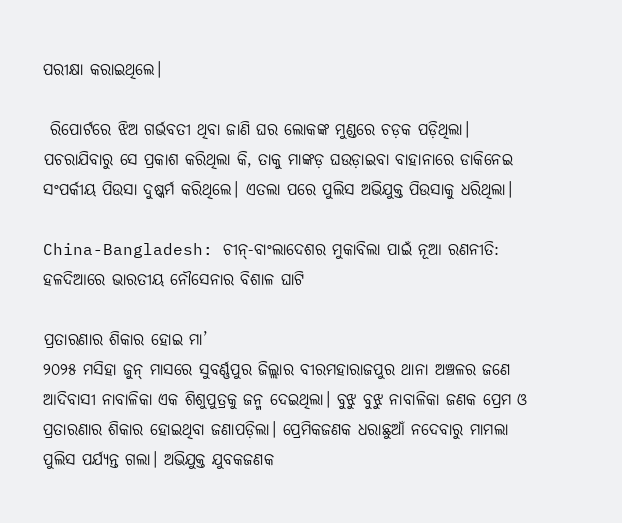ପରୀକ୍ଷା କରାଇଥିଲେ।

 ରିପୋର୍ଟରେ ଝିଅ ଗର୍ଭବତୀ ଥିବା ଜା‌ଣି ଘର ଲୋକଙ୍କ ମୁଣ୍ଡରେ ଚଡ଼କ ପଡ଼ିଥିଲା। ପଚର‌ାଯିବାରୁ ସେ ପ୍ରକା‌ଶ କରିଥିଲା କି, ତାକୁ ମାଙ୍କଡ଼ ଘଉଡ଼ାଇବା ବାହାନାରେ ଡାକିନେଇ ସଂପର୍କୀୟ ପିଉସା ଦୁଷ୍କର୍ମ କରିଥିଲେ। ଏତଲା ପରେ ପୁଲିସ ଅଭିଯୁକ୍ତ ପିଉସାକୁ ଧରିଥିଲା।

China-Bangladesh: ଚୀନ୍-ବାଂଲାଦେଶର ମୁକାବିଲା ପାଇଁ ନୂଆ ରଣନୀତି: ହଳଦିଆରେ ଭାରତୀୟ ନୌସେନାର ବିଶାଳ ଘାଟି

ପ୍ରତାରଣାର ଶିକାର ହୋଇ ମା’
୨୦୨୫ ମସିହା ଜୁନ୍‌ ମାସରେ ସୁବର୍ଣ୍ଣପୁର ଜିଲ୍ଲାର ବୀରମହାରାଜପୁର ଥାନା ଅଞ୍ଚଳର ଜଣେ ଆଦିବାସୀ ନାବାଳିକା ଏକ ଶିଶୁପୁତ୍ରକୁ ଜନ୍ମ ଦେଇଥିଲା। ବୁଝୁ ବୁଝୁ ନାବାଳିକା ଜଣକ ପ୍ରେମ ଓ ପ୍ରତାରଣାର ଶିକାର ହୋଇଥିବା ଜଣାପଡ଼ିଲା। ପ୍ରେମିକଜଣକ ଧରାଛୁଆଁ ନଦେବାରୁ ମାମଲା ପୁଲିସ ପର୍ଯ୍ୟନ୍ତ ଗଲା। ଅଭିଯୁକ୍ତ ଯୁବକଜଣକ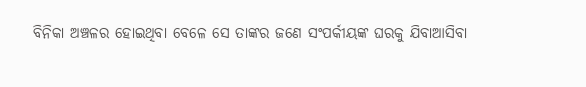ବିନିକା ଅଞ୍ଚଳର ହୋଇଥିବା ବେଳେ ସେ ତାଙ୍କର ଜଣେ ସଂପର୍କୀୟଙ୍କ ଘରକୁ ଯିବାଆସିବା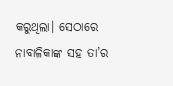କରୁଥିଲା। ସେଠାରେ ନାବାଳିକାଙ୍କ ସହ ତା’ର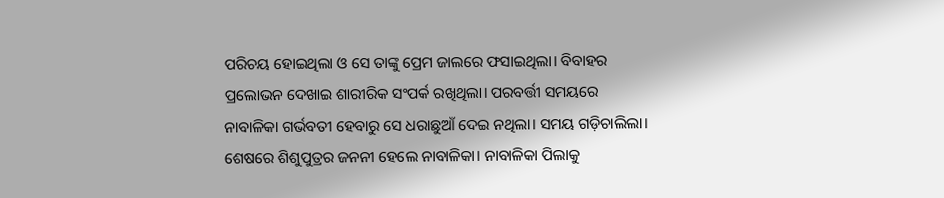ପରିଚୟ ହୋଇଥିଲା ଓ ସେ ତାଙ୍କୁ ପ୍ରେମ ଜାଲରେ ଫସାଇଥିଲା। ବିବାହର ପ୍ରଲୋଭନ ଦେଖାଇ ଶାରୀରିକ ସଂପର୍କ ରଖିଥିଲା। ପରବର୍ତ୍ତୀ ସମୟରେ ନାବାଳିକା ଗର୍ଭବତୀ ହେବାରୁ ସେ ଧରାଛୁଆଁ ଦେଇ ନଥିଲା। ସମୟ ଗଡ଼ିଚାଲିଲା। ଶେଷରେ ଶିଶୁପୁତ୍ରର ଜନନୀ ହେଲେ ନାବାଳିକା। ନାବାଳିକା ପିଲାକୁ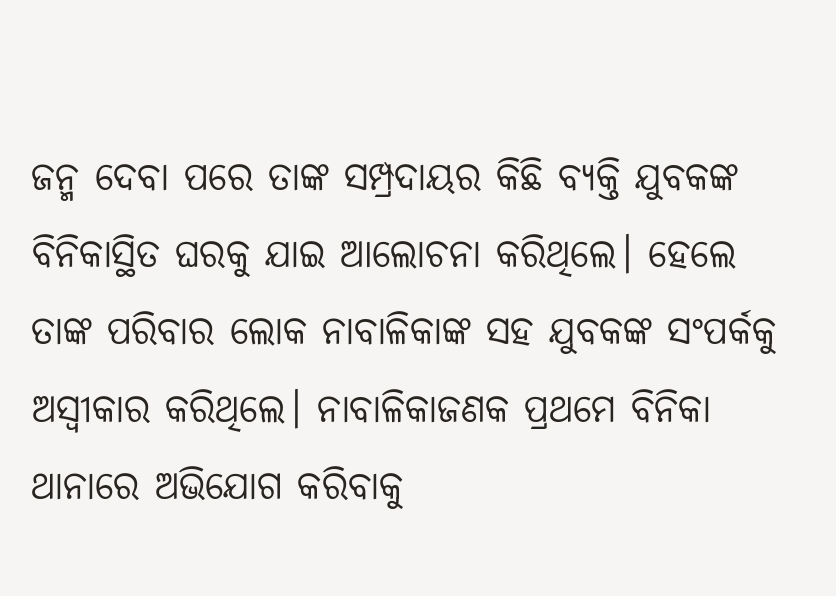ଜନ୍ମ ଦେବା ପରେ ତାଙ୍କ ସମ୍ପ୍ରଦାୟର କିଛି ବ୍ୟକ୍ତି ଯୁବକଙ୍କ ବିନିକାସ୍ଥିତ ଘରକୁ ଯାଇ ଆଲୋଚନା କରିଥିଲେ। ହେଲେ ତାଙ୍କ ପରିବାର ଲୋକ ନାବାଳିକାଙ୍କ ସହ ଯୁବକଙ୍କ ସଂପର୍କକୁ ଅସ୍ବୀକାର କରିଥିଲେ। ନାବାଳିକାଜଣକ ପ୍ରଥମେ ବିନିକା ଥାନାରେ ଅଭିଯୋଗ କରିବାକୁ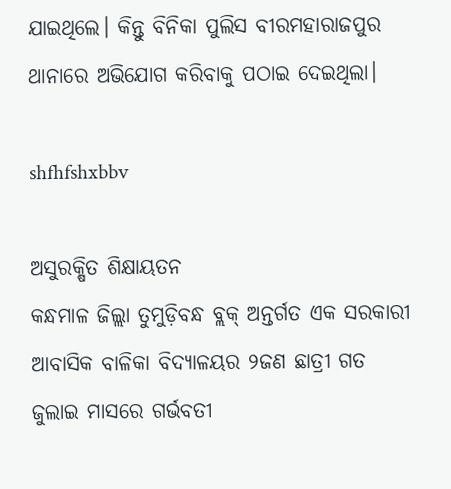ଯାଇଥିଲେ। କିନ୍ତୁ ବିନିକା ପୁଲିସ ବୀରମହାରାଜପୁର ଥାନାରେ ଅଭିଯୋଗ କରିବାକୁ ପଠାଇ ଦେଇଥିଲା।

shfhfshxbbv

ଅସୁରକ୍ଷିତ ଶିକ୍ଷାୟତନ
କନ୍ଧମାଳ ଜିଲ୍ଲା ତୁମୁଡ଼ିବନ୍ଧ ବ୍ଲକ୍‌ ଅନ୍ତର୍ଗତ ଏକ ସରକାରୀ ଆବାସିକ ବାଳିକା ବିଦ୍ୟାଳୟର ୨ଜଣ ଛାତ୍ରୀ ଗତ ଜୁଲାଇ ମାସରେ ଗର୍ଭବତୀ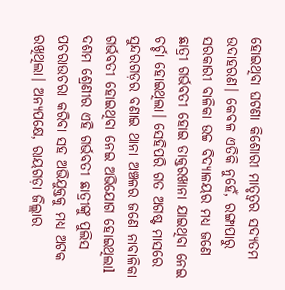ହୋଇଥିବା ଘଟଣା କି‌ଶୋରୀ ମାତୃତ୍ବର ସଦ୍ୟତମ ଉଦାହରଣ। କେବଳ ଏତିକି ନୁହେଁ, ରଙ୍ଗାପାରୁ ସରକାରୀ ବାଳିକା ଉଚ୍ଚ ବିଦ୍ୟାଳୟର ମଧ୍ୟ ଜଣେ ଛାତ୍ରୀ ଗର୍ଭବତୀ ହୋଇ ଡାକ୍ତରଖାନା ଯାଇଥିବା ନେଇ ଚର୍ଚ୍ଚା ହୋଇଥିଲା। ସେହିପରି ଗତ ଅଗଷ୍ଟ ମାସରେ ସୁନ୍ଦରଗଡ଼ର ବଣାଇ ଥାନା ଅଞ୍ଚଳର ଜଣେ ନାବାଳିକା ଗର୍ଭବତୀ ହୋଇଥିବା ନେଇ ଅଭିଯୋଗ ହୋଇଥିଲାl ଦଶମ ଶ୍ରେଣୀର ଏହି ଗର୍ଭବତୀ ଛାତ୍ରୀଙ୍କୁ ପୁଲିସ ପଚରାଉଚରା କରିବା ସହ ଅଭିଯୁକ୍ତକୁ ମଧ୍ୟ ଅଟକ ରଖିଥିଲା। ଅନ୍ୟପକ୍ଷେ, ରାୟଗଡ଼ା ଜିଲ୍ଲାର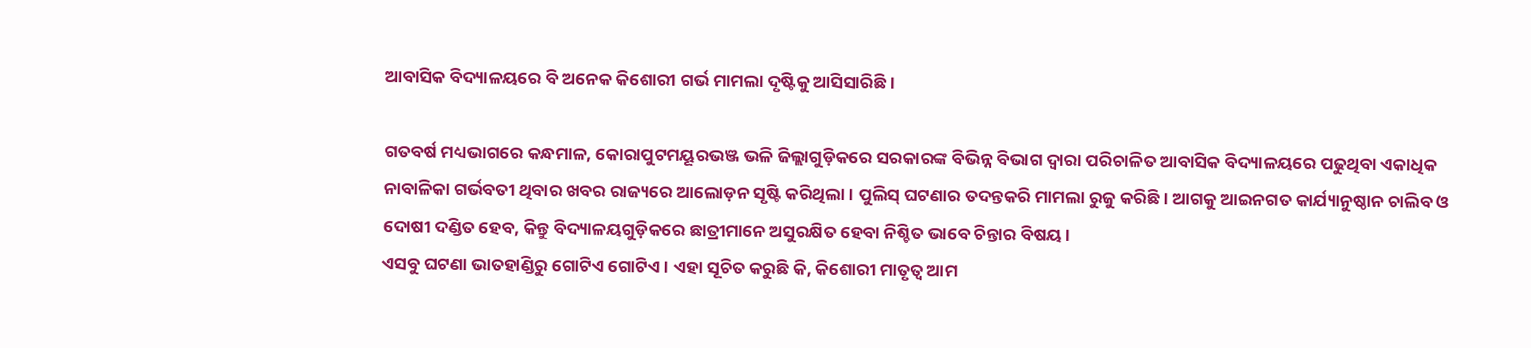ଆବାସିକ ବିଦ୍ୟାଳୟରେ ବି ଅନେକ କିଶୋରୀ ଗର୍ଭ ମାମଲା ଦୃଷ୍ଟିକୁ ଆସିସାରିଛି।

ଗତବର୍ଷ ମଧ୍ୟଭାଗରେ କନ୍ଧମାଳ, କୋରାପୁଟମୟୂରଭଞ୍ଜ ଭଳି ଜିଲ୍ଲାଗୁଡ଼ିକରେ ସରକାରଙ୍କ ବିଭିନ୍ନ ବିଭାଗ ଦ୍ବାରା ପରିଚାଳିତ ଆବାସିକ ବିଦ୍ୟାଳୟରେ ପଢୁଥିବା ଏକାଧିକ ନାବାଳିକା ଗର୍ଭବତୀ ଥିବାର ଖବର ରାଜ୍ୟରେ ଆଲୋଡ଼ନ ସୃଷ୍ଟି କରିଥିଲା। ପୁଲିସ୍‌ ଘଟଣାର ତଦନ୍ତକରି ମାମଲା ରୁଜୁ କରିଛି। ଆଗକୁ ଆଇନଗତ କାର୍ଯ୍ୟାନୁଷ୍ଠାନ ଚାଲିବ ଓ ଦୋଷୀ ଦଣ୍ଡିତ ହେବ, କିନ୍ତୁ ବିଦ୍ୟାଳୟଗୁଡ଼ିକରେ ଛାତ୍ରୀମାନେ ଅସୁରକ୍ଷିତ ହେବା ନିଶ୍ଚିତ ଭାବେ ଚିନ୍ତାର ବିଷୟ।
ଏସବୁ ଘଟଣା ଭାତହାଣ୍ଡିରୁ ଗୋଟିଏ ଗୋଟିଏ। ଏହା ସୂଚିତ କରୁଛି କି, କିଶୋରୀ ମାତୃତ୍ବ ଆମ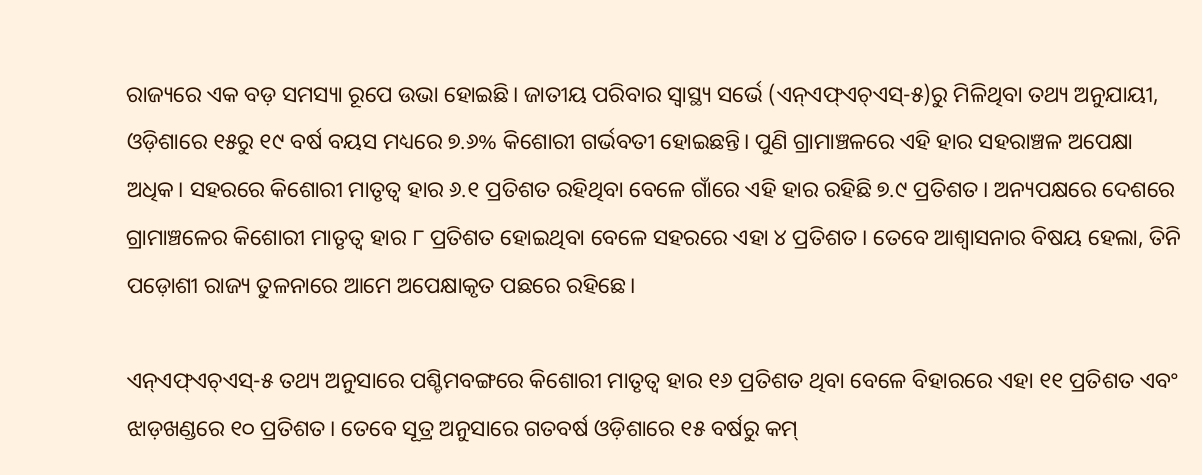ରାଜ୍ୟରେ ଏକ ବଡ଼ ସମସ୍ୟା ରୂପେ ଉଭା ହୋଇଛି। ଜାତୀୟ ପରିବାର ସ୍ୱାସ୍ଥ୍ୟ ସର୍ଭେ (ଏନ୍‌ଏଫ୍‌ଏଚ୍‌ଏସ୍‌-୫)ରୁ ମିଳିଥିବା ତଥ୍ୟ ଅନୁଯାୟୀ, ଓଡ଼ିଶାରେ ୧୫ରୁ ୧୯ ବ‌ର୍ଷ ବୟସ ମଧ୍ୟରେ ୭.୬% କିଶୋରୀ ଗର୍ଭବତୀ ହୋଇଛନ୍ତି। ପୁଣି ଗ୍ରାମାଞ୍ଚଳରେ ଏହି ହାର ସହରାଞ୍ଚଳ ଅପେକ୍ଷା ଅଧିକ। ସହରରେ କିଶୋରୀ ମାତୃତ୍ବ ହାର ୬.୧ ପ୍ରତିଶତ ରହିଥିବା ବେଳେ ଗାଁରେ ଏହି ହାର ରହିଛି ୭.୯ ପ୍ରତିଶତ। ଅନ୍ୟପକ୍ଷରେ ଦେଶରେ ଗ୍ରାମାଞ୍ଚଳ‌େର କିଶୋରୀ ମାତୃତ୍ବ ହାର ୮ ପ୍ରତିଶତ ହୋଇଥିବା ବେଳେ ସହରରେ ଏହା ୪ ପ୍ରତିଶତ। ତେବେ ଆଶ୍ବାସନାର ବିଷୟ ‌ହେଲା, ତିନି ପଡ଼େ‌‌ାଶୀ ରାଜ୍ୟ ତୁଳନାରେ ଆମେ ଅପେକ୍ଷାକୃତ ପଛରେ ରହିଛେ।

ଏନ୍‌ଏଫ୍‌ଏଚ୍‌ଏସ୍‌-୫ ତଥ୍ୟ ଅନୁସାରେ ପଶ୍ଚିମବଙ୍ଗରେ କିଶୋରୀ ମାତୃତ୍ବ ହାର ୧୬ ପ୍ରତିଶତ ଥିବା ବେଳେ ବିହାରରେ ଏହା ୧୧ ପ୍ରତିଶତ ଏବଂ ଝାଡ଼ଖଣ୍ଡରେ ୧୦ ପ୍ରତିଶତ। ତେବେ ସୂତ୍ର ଅନୁସାରେ ଗତବର୍ଷ ଓଡ଼ିଶାରେ ୧୫ ବର୍ଷରୁ କମ୍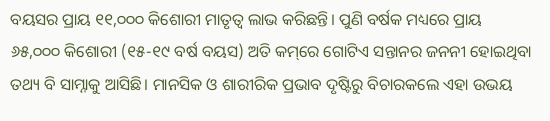ବୟସର ପ୍ରାୟ ୧୧,୦୦୦ କିଶୋରୀ ମାତୃତ୍ବ ଲାଭ କରିଛନ୍ତି। ପୁଣି ବର୍ଷକ ମଧ୍ୟରେ ପ୍ରାୟ ୬୫,୦୦୦ କିଶୋରୀ (୧୫-୧୯ ବର୍ଷ ବୟସ) ଅତି କମ୍‌ରେ ଗୋଟିଏ ସନ୍ତାନର ଜନନୀ ହୋଇଥିବା ତଥ୍ୟ ବି ସାମ୍ନାକୁ ଆସିଛି। ମାନସିକ ଓ ଶାରୀରିକ ପ୍ରଭାବ ଦୃଷ୍ଟିରୁ ବିଚାରକଲେ ଏହା ଉଭୟ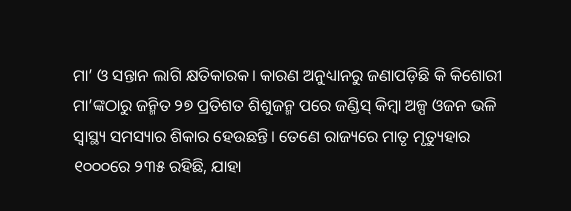ମା’ ଓ ସନ୍ତାନ ଲାଗି କ୍ଷତିକାରକ। କାରଣ ଅନୁଧ୍ୟାନରୁ ଜଣାପଡ଼ିଛି କି କିଶୋରୀ ମା’ଙ୍କଠାରୁ ଜନ୍ମିତ ୨୭ ପ୍ରତିଶତ ଶିଶୁଜନ୍ମ ପରେ ଜଣ୍ଡିସ୍‌ କିମ୍ବା ଅଳ୍ପ ଓଜନ ଭଳି ସ୍ବାସ୍ଥ୍ୟ ସମସ୍ୟାର ଶିକାର ହେଉଛନ୍ତି। ତେଣେ ରାଜ୍ୟରେ ମାତୃ ମୃତ୍ୟୁହାର ୧୦୦୦ରେ ୨୩୫ ରହିଛି, ଯାହା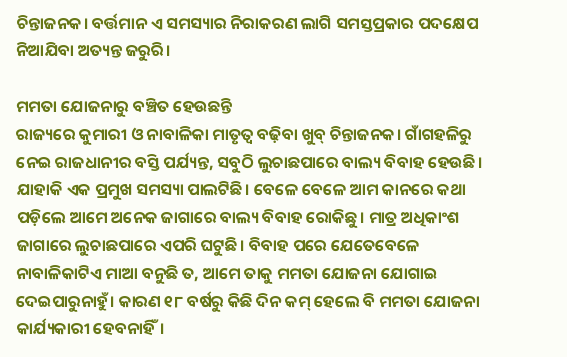ଚିନ୍ତାଜନକ। ବର୍ତ୍ତମାନ ଏ ସମସ୍ୟାର ନିରାକରଣ ଲାଗି ସମସ୍ତପ୍ରକାର ପଦକ୍ଷେପ ନିଆଯିବା ଅତ୍ୟନ୍ତ ଜରୁରି।

ମମତା ଯୋଜନାରୁ ବଞ୍ଚିତ ହେଉଛନ୍ତି
ରାଜ୍ୟରେ କୁମାରୀ ଓ ନାବାଳିକା ମାତୃତ୍ବ ବଢ଼ିବା ଖୁବ୍ ଚିନ୍ତାଜନକ। ଗାଁଗହଳିରୁ ନେଇ ରାଜଧାନୀର ବସ୍ତି ପର୍ଯ୍ୟନ୍ତ, ସବୁଠି ଲୁଚାଛପାରେ ବାଲ୍ୟ ବିବାହ ହେଉଛି। ଯାହାକି ଏକ ପ୍ରମୁଖ ସମସ୍ୟା ପାଲଟିଛି। ବେଳେ ବେଳେ ଆମ କାନରେ କଥା ପଡ଼ିଲେ ଆମେ ଅନେକ ଜାଗାରେ ବାଲ୍ୟ ବିବାହ ରୋକିଛୁ। ମାତ୍ର ଅଧିକାଂଶ ଜାଗ‌ାରେ ଲୁଚାଛପାରେ ଏପରି ଘଟୁଛି। ବିବାହ ପରେ ଯେତେବେଳେ ନାବାଳିକାଟିଏ ମାଆ ବନୁଛି ତ, ଆମେ ତାକୁ ମମତା ଯୋଜନା ଯୋଗାଇ ଦେଇପାରୁନାହୁଁ। କାରଣ ୧୮ ବର୍ଷରୁ କିଛି ଦିନ କମ୍‌ ହେଲେ ବି ମମତା ଯୋଜନା କାର୍ଯ୍ୟକାରୀ ହେବନାହିଁ।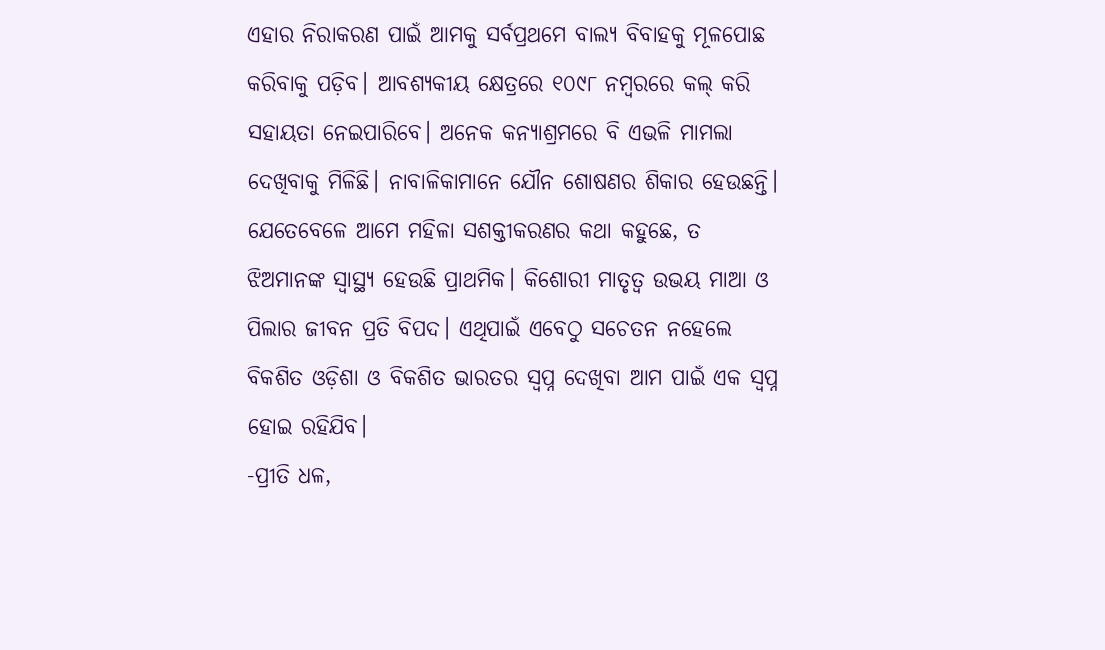ଏହାର ନିରାକରଣ ପାଇଁ ଆମକୁ ସର୍ବପ୍ରଥମେ ବାଲ୍ୟ ବିବାହକୁ ମୂଳପୋଛ କରିବାକୁ ପଡ଼ିବ। ଆବଶ୍ୟକୀୟ କ୍ଷେତ୍ରରେ ୧୦୯୮ ନମ୍ବ‌ରରେ କଲ୍‌ କରି ସହାୟତା ନେଇପାରିବେ। ଅନେକ କନ୍ୟାଶ୍ରମରେ ବି ଏଭଳି ମାମଲା ଦେଖିବାକୁ ମିଳିଛି। ନାବାଳିକାମାନେ ଯୌନ ଶୋଷଣର ଶିକାର ହେଉଛନ୍ତି। ଯେତେବେଳେ ଆମେ ମହିଳା ସଶକ୍ତୀକରଣର କଥା କହୁଛେ, ତ ଝିଅମାନଙ୍କ ସ୍ବାସ୍ଥ୍ୟ ହେଉଛି ପ୍ରାଥମିକ। କିଶୋରୀ ମାତୃତ୍ବ ଉଭୟ ମାଆ ଓ ପିଲାର ଜୀବନ ପ୍ରତି ବିପଦ। ଏଥିପାଇଁ ଏବେଠୁ ସଚେତନ ନହେଲେ ବିକଶିତ ଓଡ଼ିଶା ଓ ବିକଶିତ ଭାରତର ସ୍ବପ୍ନ ଦେଖିବା ଆମ ପାଇଁ ଏକ ସ୍ବପ୍ନ ହୋଇ ରହିଯିବ।
-ପ୍ରୀତି ଧଳ,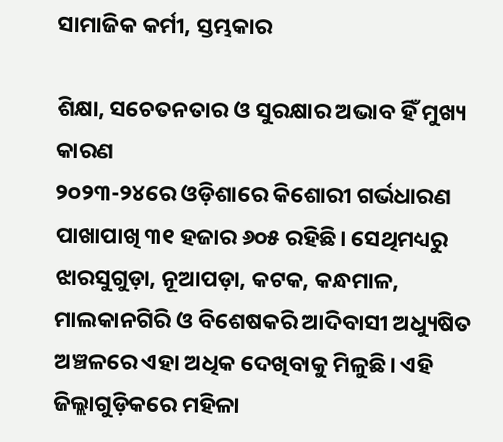ସାମାଜିକ କର୍ମୀ, ସ୍ତମ୍ଭକାର

ଶିକ୍ଷା, ସଚେତନତାର ଓ ସୁରକ୍ଷାର ଅଭାବ ହିଁ ମୁଖ୍ୟ କାରଣ
୨୦୨୩-୨୪ରେ ଓଡ଼ିଶାରେ କିଶୋରୀ ଗର୍ଭଧାରଣ ପାଖାପାଖି ୩୧ ହଜାର ୬୦୫ ରହିଛି। ସେଥିମଧ୍ୟରୁ ଝାରସୁଗୁଡ଼ା, ନୂଆପଡ଼ା, କଟକ, କନ୍ଧମାଳ, ମାଲକାନଗିରି ଓ ବିଶେଷକରି ଆଦିବାସୀ ଅଧ୍ୟୁଷିତ ଅଞ୍ଚଳରେ ଏହା ଅଧିକ ଦେଖିବାକୁ ମିଳୁଛି। ଏହି ଜିଲ୍ଲାଗୁଡ଼ିକରେ ମହିଳା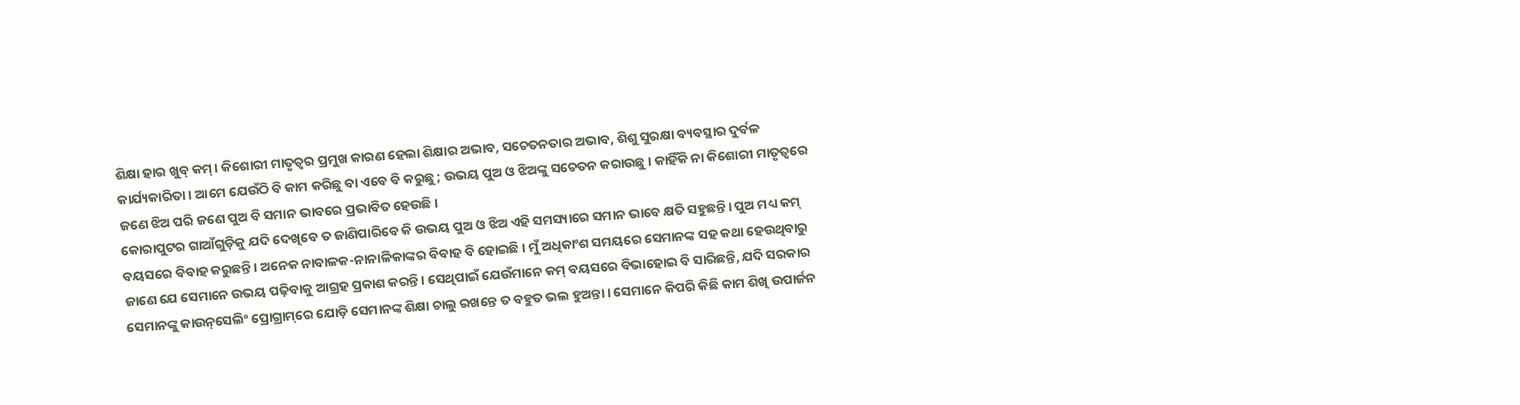ଶିକ୍ଷା ହାର ଖୁବ୍ କମ୍‌। କିଶୋରୀ ମାତୃତ୍ବର ପ୍ରମୁଖ କାରଣ ହେଲା ଶିକ୍ଷାର ଅଭାବ, ସଚେତନତାର ଅଭାବ, ଶିଶୁ ସୁରକ୍ଷା ବ୍ୟବସ୍ଥାର ଦୁର୍ବଳ କାର୍ଯ୍ୟକାରିତା। ଆମେ ଯେଉଁଠି ବି କାମ କରିଛୁ ବା ଏବେ ବି କରୁଛୁ; ଉଭୟ ପୁଅ ଓ ଝିଅଙ୍କୁ ସଚେତନ କରାଉଛୁ। କାହିଁକି ନା କିଶୋରୀ ମାତୃତ୍ବରେ ଜଣେ ଝିଅ ପରି ଜଣେ ପୁଅ ବି ସମାନ ଭାବରେ ପ୍ରଭାବିତ ହେଉଛି।
କୋରାପୁଟର ଗାଆଁଗୁଡ଼ିକୁ ଯଦି ଦେଖିବେ ତ ଜାଣିପାରିବେ କି ଉଭୟ ପୁଅ ଓ ଝିଅ ଏହି ସମସ୍ୟାରେ ସମାନ ଭାବେ କ୍ଷତି ସହୁଛନ୍ତି। ପୁଅ ମଧ୍ୟ କମ୍ ବୟସରେ ବିବାହ କରୁଛନ୍ତି। ଅନେକ ନାବାଳକ-ନାନାଳିକାଙ୍କର ବିବାହ ‌ବି ହୋଇଛି। ମୁଁ ଅଧିକାଂଶ ସମୟରେ ସେମାନଙ୍କ ସହ କଥା ହେଉଥିବାରୁ ଜାଣେ ଯେ ସେମାନେ ଉଭୟ ପଢ଼ିବାକୁ ଆଗ୍ରହ ପ୍ରକାଶ କରନ୍ତି। ସେଥିପାଇଁ ଯେଉଁମାନେ କମ୍‌ ବୟସରେ ବିଭାହୋଇ ବି ସାରିଛନ୍ତି, ଯଦି ସରକାର ସେମାନଙ୍କୁ କାଉନ୍‌ସେଲିଂ ପ୍ରୋଗ୍ରାମ୍‌ରେ ଯୋଡ଼ି ସେମାନଙ୍କ ଶିକ୍ଷା ଚାଲୁ ରଖନ୍ତେ ତ ବହୁତ ଭଲ ହୁଅନ୍ତା। ସେମାନେ କିପରି କିଛି କାମ ଶିଖି ଉପାର୍ଜନ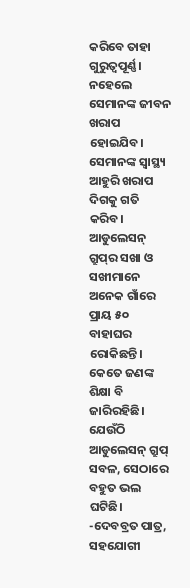କରିବେ ତାହା ଗୁରୁତ୍ବପୂର୍ଣ୍ଣ। ନହେଲେ ସେମାନଙ୍କ ଜୀବନ ଖରାପ ହୋଇଯିବ। ସେମାନଙ୍କ ସ୍ବାସ୍ଥ୍ୟ ଆହୁରି ଖରାପ ଦିଗକୁ ଗତି କରିବ। ଆଡୁଲେସନ୍‌ ଗ୍ରୁପ୍‌ର ସଖା ଓ ସଖୀମାନେ ଅନେକ ଗାଁରେ ପ୍ରାୟ ୫୦ ବାହାଘର ରୋକିଛନ୍ତି। କେତେ ଜଣଙ୍କ ଶିକ୍ଷା ବି ଜାରିରହିଛି। ଯେଉଁଠି ଆଡୁଲେସନ୍‌ ଗ୍ରୁପ୍‌ ସବଳ, ସେଠାରେ ବହୁତ ଭଲ ଘଟିଛି।
-ଦେବବ୍ରତ ପାତ୍ର, ସହଯୋଗୀ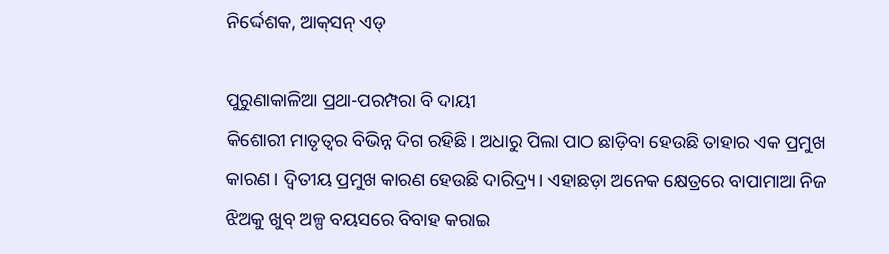ନିର୍ଦ୍ଦେଶକ, ଆକ୍‌ସନ୍‌ ଏଡ୍‌

ପୁରୁଣାକାଳିଆ ପ୍ରଥା-ପରମ୍ପରା ବି ଦାୟୀ
କିଶୋରୀ ମାତୃତ୍ବର ବିଭିନ୍ନ ଦିଗ ରହିଛି। ଅଧାରୁ ପିଲା ପାଠ ଛାଡ଼ିବା ହେଉଛି ତାହାର ଏକ ପ୍ରମୁଖ କାରଣ। ଦ୍ବିତୀୟ ପ୍ରମୁଖ କାରଣ ହେଉଛି ଦାରିଦ୍ର୍ୟ। ଏହାଛଡ଼ା ଅନେକ କ୍ଷେତ୍ରରେ ବାପାମାଆ ନିଜ ଝିଅକୁ ଖୁବ୍ ଅଳ୍ପ ବୟସରେ ବିବାହ କରାଇ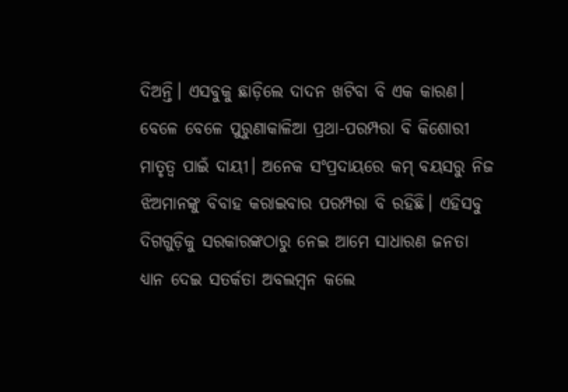ଦିଅନ୍ତି। ଏସବୁକୁ ଛାଡ଼ିଲେ ଦାଦନ ଖଟିବା ବି ଏକ କାରଣ। ବେଳେ ବେଳେ ପୁରୁଣାକାଳିଆ ପ୍ରଥା-ପରମ୍ପରା ବି କିଶୋରୀ ମାତୃତ୍ବ ପାଇଁ ଦାୟୀ। ଅନେକ ସଂପ୍ରଦାୟରେ କମ୍‌ ବୟସରୁ ନିଜ ଝିଅମାନଙ୍କୁ ବିବାହ କରାଇବାର ପରମ୍ପରା ବି ରହିଛି। ଏହିସବୁ ଦିଗଗୁଡ଼ିକୁ ସରକାରଙ୍କଠାରୁ ନେଇ ଆମେ ସାଧାରଣ ଜନତା ଧ୍ୟାନ ‌ଦେଇ ସତର୍କତା ଅବଲମ୍ବନ କଲେ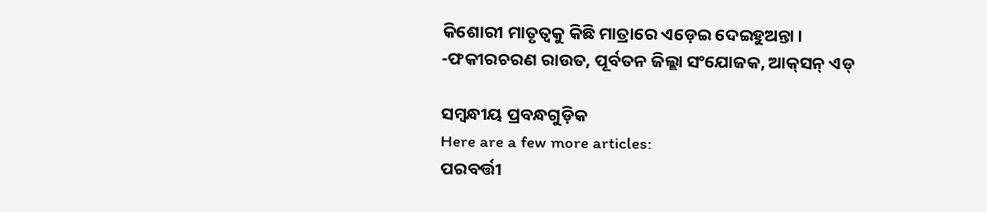କିଶୋରୀ ମାତୃତ୍ବକୁ କିଛି ମାତ୍ରାରେ ଏଡ଼େଇ ଦେଇହୁଅନ୍ତା।
-ଫକୀରଚରଣ ରାଉତ, ପୂର୍ବତନ ଜିଲ୍ଲା ସଂଯୋଜକ, ଆକ୍‌ସନ୍‌ ଏଡ୍‌

ସମ୍ବନ୍ଧୀୟ ପ୍ରବନ୍ଧଗୁଡ଼ିକ
Here are a few more articles:
ପରବର୍ତ୍ତୀ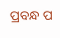ପ୍ରବନ୍ଧ ପ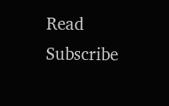Read
Subscribe